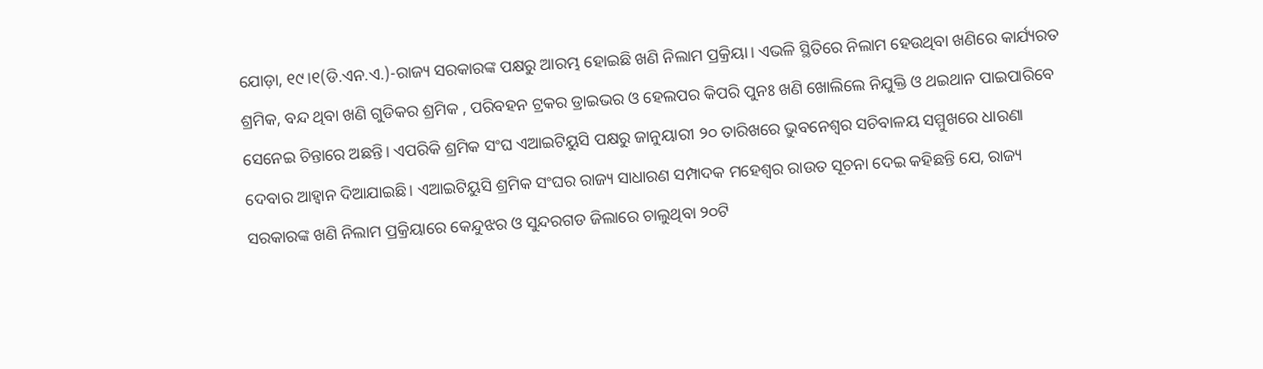ଯୋଡ଼ା, ୧୯।୧(ଡି.ଏନ.ଏ.)-ରାଜ୍ୟ ସରକାରଙ୍କ ପକ୍ଷରୁ ଆରମ୍ଭ ହୋଇଛି ଖଣି ନିଲାମ ପ୍ରକ୍ରିୟା। ଏଭଳି ସ୍ଥିତିରେ ନିଲାମ ହେଉଥିବା ଖଣିରେ କାର୍ଯ୍ୟରତ ଶ୍ରମିକ, ବନ୍ଦ ଥିବା ଖଣି ଗୁଡିକର ଶ୍ରମିକ , ପରିବହନ ଟ୍ରକର ଡ୍ରାଇଭର ଓ ହେଲପର କିପରି ପୁନଃ ଖଣି ଖୋଲିଲେ ନିଯୁକ୍ତି ଓ ଥଇଥାନ ପାଇପାରିବେ ସେନେଇ ଚିନ୍ତାରେ ଅଛନ୍ତି। ଏପରିକି ଶ୍ରମିକ ସଂଘ ଏଆଇଟିୟୁସି ପକ୍ଷରୁ ଜାନୁୟାରୀ ୨୦ ତାରିଖରେ ଭୁବନେଶ୍ୱର ସଚିବାଳୟ ସମ୍ମୁଖରେ ଧାରଣା ଦେବାର ଆହ୍ବାନ ଦିଆଯାଇଛି। ଏଆଇଟିୟୁସି ଶ୍ରମିକ ସଂଘର ରାଜ୍ୟ ସାଧାରଣ ସମ୍ପାଦକ ମହେଶ୍ୱର ରାଉତ ସୂଚନା ଦେଇ କହିଛନ୍ତି ଯେ, ରାଜ୍ୟ ସରକାରଙ୍କ ଖଣି ନିଲାମ ପ୍ରକ୍ରିୟାରେ କେନ୍ଦୁଝର ଓ ସୁନ୍ଦରଗଡ ଜିଲାରେ ଚାଲୁଥିବା ୨୦ଟି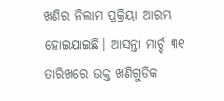ଖଣିର ନିଲାମ ପ୍ରକ୍ରିୟା ଆରମ୍ଭ ହୋଇଯାଇଛି। ଆସନ୍ତା ମାର୍ଚ୍ଚ ୩୧ ତାରିଖରେ ଉକ୍ତ ଖଣିଗୁଡିକ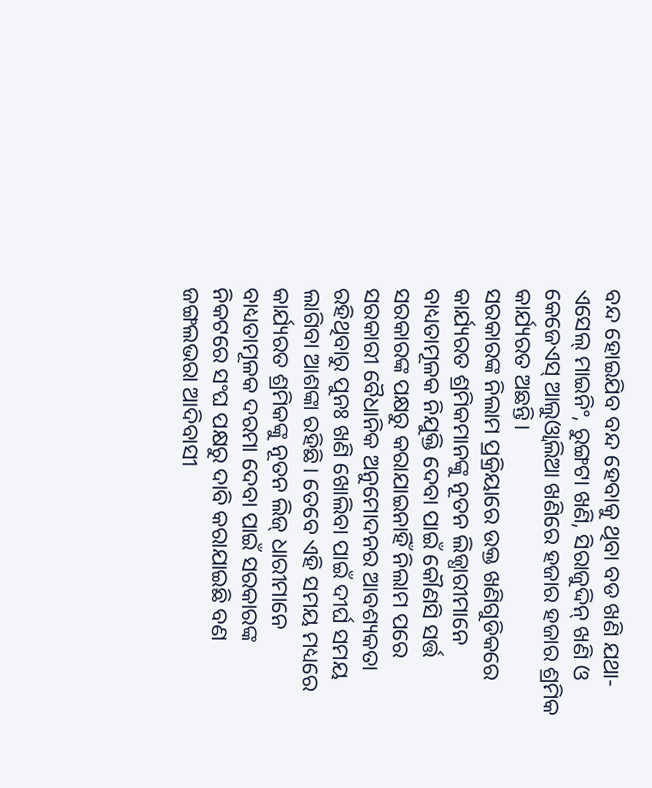ବନ୍ଦ ହୋଇଯିବ ବନ୍ଦ ହେବାକୁ ଥିବା ବଡ ଖଣି ଯଥା- ଏସେଲ୍ ମାଇନିଂ, ରୁଙ୍ଗଟା ଖଣି, ସିରାଜୁଦ୍ଦିନ୍ ଖଣି ଓ କେଜେଏସ୍ ଆଲୁଓ୍ବାଲିଆ ଖଣିରେ ହଜାର ହଜାର ଶ୍ରମିକ କାର୍ଯ୍ୟରତ ଅଛନ୍ତି।
ସରକାରଙ୍କ ନିଲାମ ପ୍ରକ୍ରିୟାରେ ଉକ୍ତ ଖଣିଗୁଡିକରେ କାର୍ଯ୍ୟରତ ଶ୍ରମିକମାନଙ୍କୁ ନୂତନ ଲିଜ୍ଧାରୀମାନେ ବାଧ୍ୟତାମୂଳକ ନିଯୁକ୍ତି ଦେବା ପାଇଁ କୌଣସି ସର୍ତ୍ତ ସରକାରଙ୍କ ପକ୍ଷରୁ କରାଯାଇନାହିଁ ନିଲାମ ପରେ ସରକାରୀ ବୈଧାନିକ ଅନୁମୋଦନର ଆବଶ୍ୟକତା ରହିଥିବାରୁ ପୁନଃ ଖଣି ଖୋଲିବା ପାଇଁ ଦୀର୍ଘ ସମୟ ଲାଗିବା ଆଶଙ୍କା ରହିଛି। ତେବେ ଏହି ସମୟ ମଧ୍ୟରେ କାର୍ଯ୍ୟରତ ଶ୍ରମିକଙ୍କୁ ନୂତନ ଲିଜ୍ ଧାରୀମାନେ ବାଧ୍ୟତାମୂଳକ ଦରମା ଦେବା ପାଇଁ ସରକାରଙ୍କ ନିକଟରେ ସଂଘ ପକ୍ଷରୁ ଦାବି କରାଯାଇଛି ବଣ ଜଙ୍ଗଲଭରା ଆଦିବାସୀ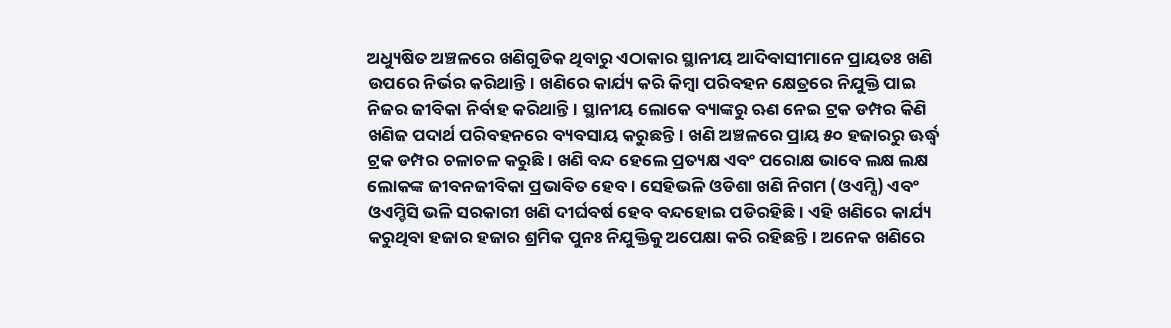ଅଧ୍ୟୁଷିତ ଅଞ୍ଚଳରେ ଖଣିଗୁଡିକ ଥିବାରୁ ଏଠାକାର ସ୍ଥାନୀୟ ଆଦିବାସୀମାନେ ପ୍ରାୟତଃ ଖଣି ଉପରେ ନିର୍ଭର କରିଥାନ୍ତି। ଖଣିରେ କାର୍ଯ୍ୟ କରି କିମ୍ବା ପରିବହନ କ୍ଷେତ୍ରରେ ନିଯୁକ୍ତି ପାଇ ନିଜର ଜୀବିକା ନିର୍ବାହ କରିଥାନ୍ତି। ସ୍ଥାନୀୟ ଲୋକେ ବ୍ୟାଙ୍କରୁ ଋଣ ନେଇ ଟ୍ରକ ଡମ୍ପର କିଣି ଖଣିଜ ପଦାର୍ଥ ପରିବହନରେ ବ୍ୟବସାୟ କରୁଛନ୍ତି। ଖଣି ଅଞ୍ଚଳରେ ପ୍ରାୟ ୫୦ ହଜାରରୁ ଊର୍ଦ୍ଧ୍ୱ ଟ୍ରକ ଡମ୍ପର ଚଳାଚଳ କରୁଛି। ଖଣି ବନ୍ଦ ହେଲେ ପ୍ରତ୍ୟକ୍ଷ ଏବଂ ପରୋକ୍ଷ ଭାବେ ଲକ୍ଷ ଲକ୍ଷ ଲୋକଙ୍କ ଜୀବନଜୀବିକା ପ୍ରଭାବିତ ହେବ। ସେହିଭଳି ଓଡିଶା ଖଣି ନିଗମ (ଓଏମ୍ସି) ଏବଂ ଓଏମ୍ଡିସି ଭଳି ସରକାରୀ ଖଣି ଦୀର୍ଘବର୍ଷ ହେବ ବନ୍ଦହୋଇ ପଡିରହିଛି। ଏହି ଖଣିରେ କାର୍ଯ୍ୟ କରୁଥିବା ହଜାର ହଜାର ଶ୍ରମିକ ପୁନଃ ନିଯୁକ୍ତିକୁ ଅପେକ୍ଷା କରି ରହିଛନ୍ତି। ଅନେକ ଖଣିରେ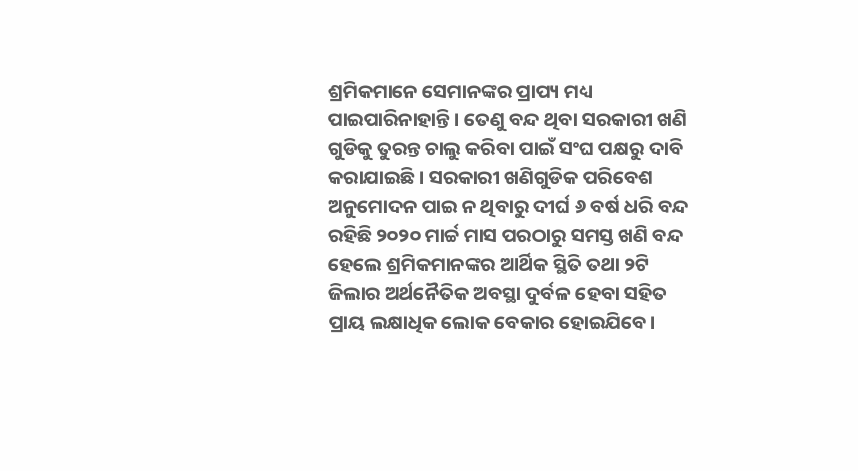ଶ୍ରମିକମାନେ ସେମାନଙ୍କର ପ୍ରାପ୍ୟ ମଧ୍ୟ ପାଇପାରିନାହାନ୍ତି। ତେଣୁ ବନ୍ଦ ଥିବା ସରକାରୀ ଖଣି ଗୁଡିକୁ ତୁରନ୍ତ ଚାଲୁ କରିବା ପାଇଁ ସଂଘ ପକ୍ଷରୁ ଦାବି କରାଯାଇଛି। ସରକାରୀ ଖଣିଗୁଡିକ ପରିବେଶ ଅନୁମୋଦନ ପାଇ ନ ଥିବାରୁ ଦୀର୍ଘ ୬ ବର୍ଷ ଧରି ବନ୍ଦ ରହିଛି ୨୦୨୦ ମାର୍ଚ୍ଚ ମାସ ପରଠାରୁ ସମସ୍ତ ଖଣି ବନ୍ଦ ହେଲେ ଶ୍ରମିକମାନଙ୍କର ଆର୍ଥିକ ସ୍ଥିତି ତଥା ୨ଟି ଜିଲାର ଅର୍ଥନୈତିକ ଅବସ୍ଥା ଦୁର୍ବଳ ହେବା ସହିତ ପ୍ରାୟ ଲକ୍ଷାଧିକ ଲୋକ ବେକାର ହୋଇଯିବେ।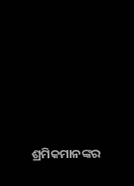ଶ୍ରମିକମାନଙ୍କର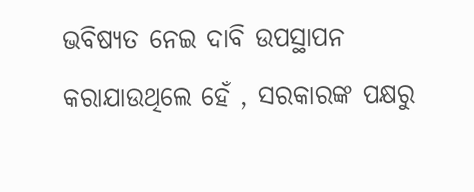ଭବିଷ୍ୟତ ନେଇ ଦାବି ଉପସ୍ଥାପନ କରାଯାଉଥିଲେ ହେଁ , ସରକାରଙ୍କ ପକ୍ଷରୁ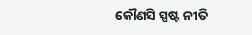କୌଣସି ସ୍ପଷ୍ଟ ନୀତି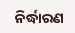ନିର୍ଦ୍ଧାରଣ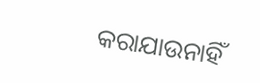କରାଯାଉନାହିଁ